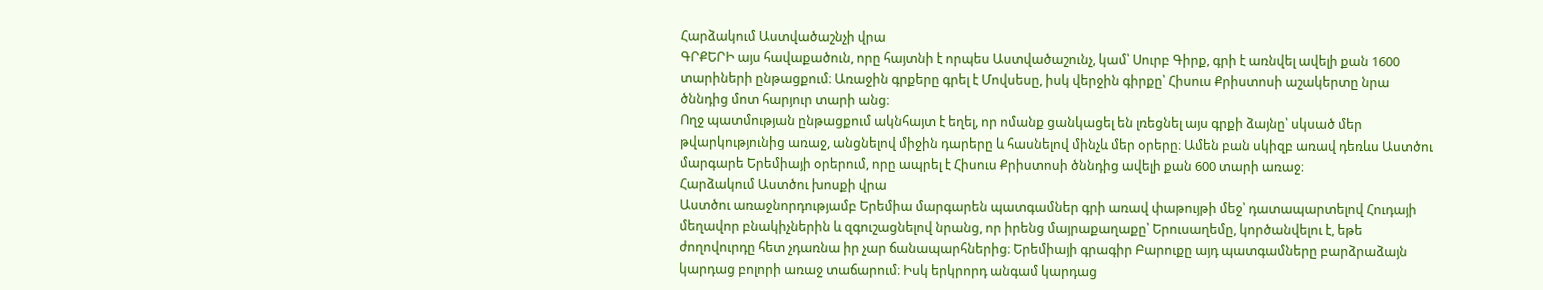Հարձակում Աստվածաշնչի վրա
ԳՐՔԵՐԻ այս հավաքածուն, որը հայտնի է որպես Աստվածաշունչ, կամ՝ Սուրբ Գիրք, գրի է առնվել ավելի քան 1600 տարիների ընթացքում։ Առաջին գրքերը գրել է Մովսեսը, իսկ վերջին գիրքը՝ Հիսուս Քրիստոսի աշակերտը նրա ծննդից մոտ հարյուր տարի անց։
Ողջ պատմության ընթացքում ակնհայտ է եղել, որ ոմանք ցանկացել են լռեցնել այս գրքի ձայնը՝ սկսած մեր թվարկությունից առաջ, անցնելով միջին դարերը և հասնելով մինչև մեր օրերը։ Ամեն բան սկիզբ առավ դեռևս Աստծու մարգարե Երեմիայի օրերում, որը ապրել է Հիսուս Քրիստոսի ծննդից ավելի քան 600 տարի առաջ։
Հարձակում Աստծու խոսքի վրա
Աստծու առաջնորդությամբ Երեմիա մարգարեն պատգամներ գրի առավ փաթույթի մեջ՝ դատապարտելով Հուդայի մեղավոր բնակիչներին և զգուշացնելով նրանց, որ իրենց մայրաքաղաքը՝ Երուսաղեմը, կործանվելու է, եթե ժողովուրդը հետ չդառնա իր չար ճանապարհներից։ Երեմիայի գրագիր Բարուքը այդ պատգամները բարձրաձայն կարդաց բոլորի առաջ տաճարում։ Իսկ երկրորդ անգամ կարդաց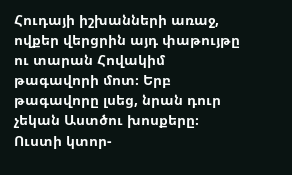Հուդայի իշխանների առաջ, ովքեր վերցրին այդ փաթույթը ու տարան Հովակիմ թագավորի մոտ։ Երբ թագավորը լսեց, նրան դուր չեկան Աստծու խոսքերը։ Ուստի կտոր-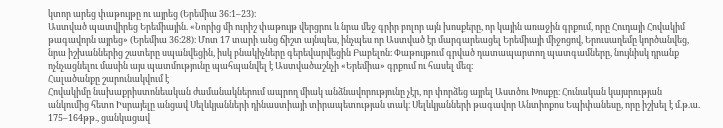կտոր արեց փաթույթը ու այրեց (Երեմիա 36։1–23)։
Աստված պատվիրեց Երեմիային. «Նորից մի ուրիշ փաթույթ վերցրու և նրա մեջ գրիր բոլոր այն խոսքերը, որ կային առաջին գրքում, որը Հուդայի Հովակիմ թագավորն այրեց» (Երեմիա 36։28)։ Մոտ 17 տարի անց ճիշտ այնպես, ինչպես որ Աստված էր մարգարեացել Երեմիայի միջոցով, Երուսաղեմը կործանվեց, նրա իշխաններից շատերը սպանվեցին, իսկ բնակիչները գերեվարվեցին Բաբելոն։ Փաթույթում գրված դատապարտող պատգամները, նույնիսկ դրանք ոչնչացնելու մասին այս պատմությունը պահպանվել է Աստվածաշնչի «Երեմիա» գրքում ու հասել մեզ։
Հալածանքը շարունակվում է
Հովակիմը նախաքրիստոնեական ժամանակներում ապրող միակ անձնավորությունը չէր, որ փորձեց այրել Աստծու Խոսքը։ Հունական կայսրության անկումից հետո Իսրայելը անցավ Սելևկյանների դինաստիայի տիրապետության տակ։ Սելևկյանների թագավոր Անտիոքոս Եպիփանեսը, որը իշխել է մ.թ.ա. 175–164թթ., ցանկացավ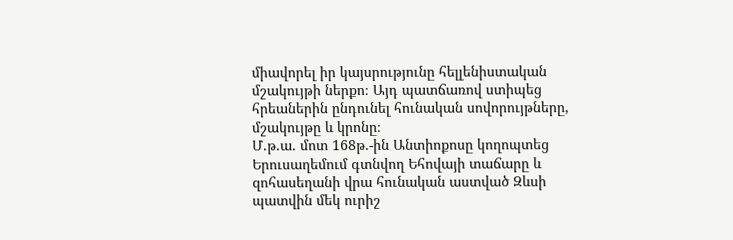միավորել իր կայսրությունը հելլենիստական մշակույթի ներքո։ Այդ պատճառով ստիպեց հրեաներին ընդունել հունական սովորույթները, մշակույթը և կրոնը։
Մ.թ.ա. մոտ 168թ.-ին Անտիոքոսը կողոպտեց Երուսաղեմում գտնվող Եհովայի տաճարը և զոհասեղանի վրա հունական աստված Զևսի պատվին մեկ ուրիշ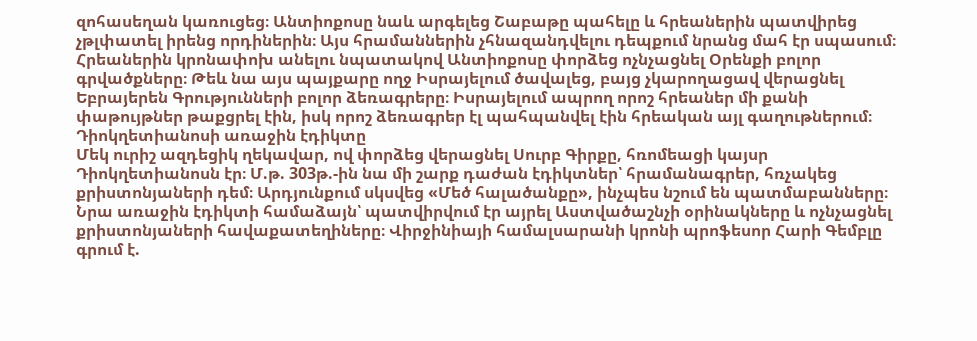զոհասեղան կառուցեց։ Անտիոքոսը նաև արգելեց Շաբաթը պահելը և հրեաներին պատվիրեց չթլփատել իրենց որդիներին։ Այս հրամաններին չհնազանդվելու դեպքում նրանց մահ էր սպասում։
Հրեաներին կրոնափոխ անելու նպատակով Անտիոքոսը փորձեց ոչնչացնել Օրենքի բոլոր գրվածքները։ Թեև նա այս պայքարը ողջ Իսրայելում ծավալեց, բայց չկարողացավ վերացնել Եբրայերեն Գրությունների բոլոր ձեռագրերը։ Իսրայելում ապրող որոշ հրեաներ մի քանի փաթույթներ թաքցրել էին, իսկ որոշ ձեռագրեր էլ պահպանվել էին հրեական այլ գաղութներում։
Դիոկղետիանոսի առաջին էդիկտը
Մեկ ուրիշ ազդեցիկ ղեկավար, ով փորձեց վերացնել Սուրբ Գիրքը, հռոմեացի կայսր Դիոկղետիանոսն էր։ Մ.թ. 303թ.-ին նա մի շարք դաժան էդիկտներ՝ հրամանագրեր, հռչակեց քրիստոնյաների դեմ։ Արդյունքում սկսվեց «Մեծ հալածանքը», ինչպես նշում են պատմաբանները։ Նրա առաջին էդիկտի համաձայն՝ պատվիրվում էր այրել Աստվածաշնչի օրինակները և ոչնչացնել քրիստոնյաների հավաքատեղիները։ Վիրջինիայի համալսարանի կրոնի պրոֆեսոր Հարի Գեմբլը գրում է.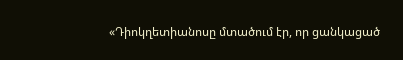«Դիոկղետիանոսը մտածում էր, որ ցանկացած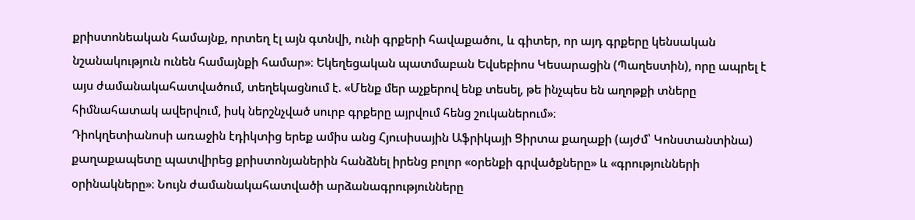քրիստոնեական համայնք, որտեղ էլ այն գտնվի, ունի գրքերի հավաքածու, և գիտեր, որ այդ գրքերը կենսական նշանակություն ունեն համայնքի համար»։ Եկեղեցական պատմաբան Եվսեբիոս Կեսարացին (Պաղեստին), որը ապրել է այս ժամանակահատվածում, տեղեկացնում է. «Մենք մեր աչքերով ենք տեսել, թե ինչպես են աղոթքի տները հիմնահատակ ավերվում, իսկ ներշնչված սուրբ գրքերը այրվում հենց շուկաներում»։
Դիոկղետիանոսի առաջին էդիկտից երեք ամիս անց Հյուսիսային Աֆրիկայի Ցիրտա քաղաքի (այժմ՝ Կոնստանտինա) քաղաքապետը պատվիրեց քրիստոնյաներին հանձնել իրենց բոլոր «օրենքի գրվածքները» և «գրությունների օրինակները»։ Նույն ժամանակահատվածի արձանագրությունները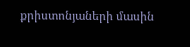քրիստոնյաների մասին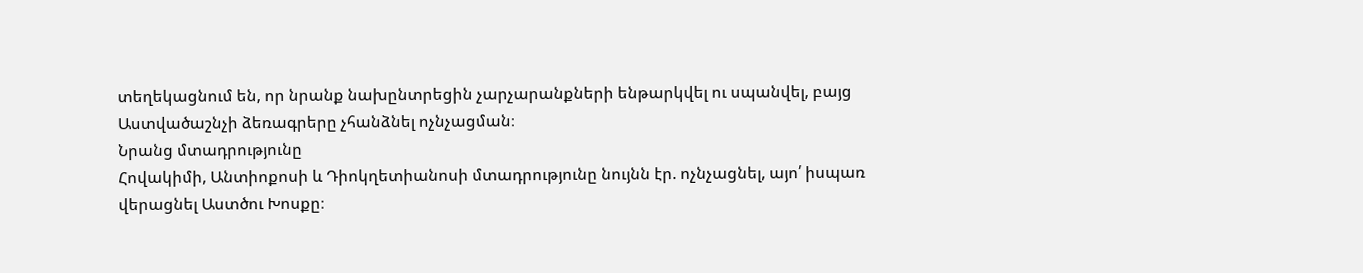տեղեկացնում են, որ նրանք նախընտրեցին չարչարանքների ենթարկվել ու սպանվել, բայց Աստվածաշնչի ձեռագրերը չհանձնել ոչնչացման։
Նրանց մտադրությունը
Հովակիմի, Անտիոքոսի և Դիոկղետիանոսի մտադրությունը նույնն էր. ոչնչացնել, այո՛ իսպառ վերացնել Աստծու Խոսքը։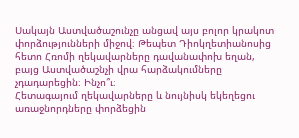Սակայն Աստվածաշունչը անցավ այս բոլոր կրակոտ փորձությունների միջով։ Թեպետ Դիոկղետիանոսից հետո Հռոմի ղեկավարները դավանափոխ եղան, բայց Աստվածաշնչի վրա հարձակումները չդադարեցին։ Ինչո՞ւ։
Հետագայում ղեկավարները և նույնիսկ եկեղեցու առաջնորդները փորձեցին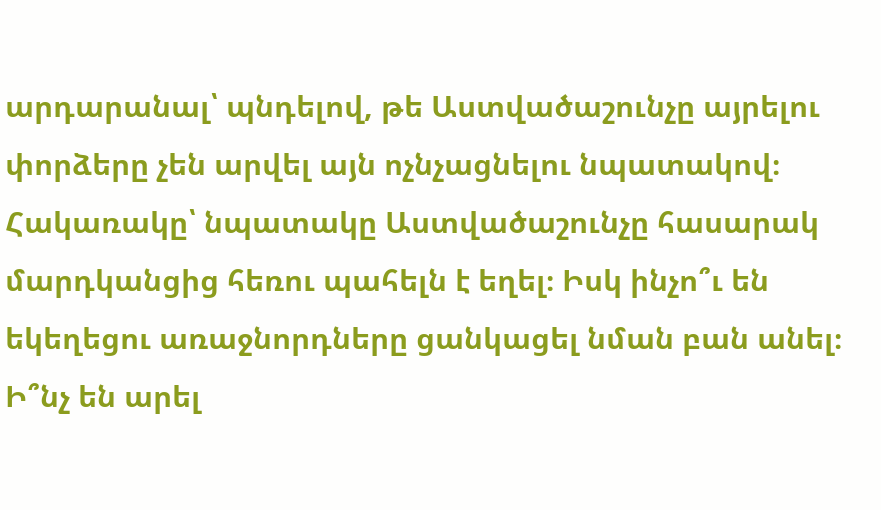արդարանալ՝ պնդելով, թե Աստվածաշունչը այրելու փորձերը չեն արվել այն ոչնչացնելու նպատակով։ Հակառակը՝ նպատակը Աստվածաշունչը հասարակ մարդկանցից հեռու պահելն է եղել։ Իսկ ինչո՞ւ են եկեղեցու առաջնորդները ցանկացել նման բան անել։ Ի՞նչ են արել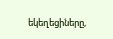եկեղեցիները,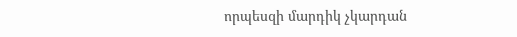որպեսզի մարդիկ չկարդան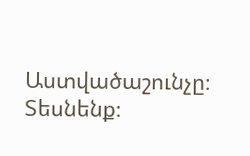Աստվածաշունչը։ Տեսնենք։